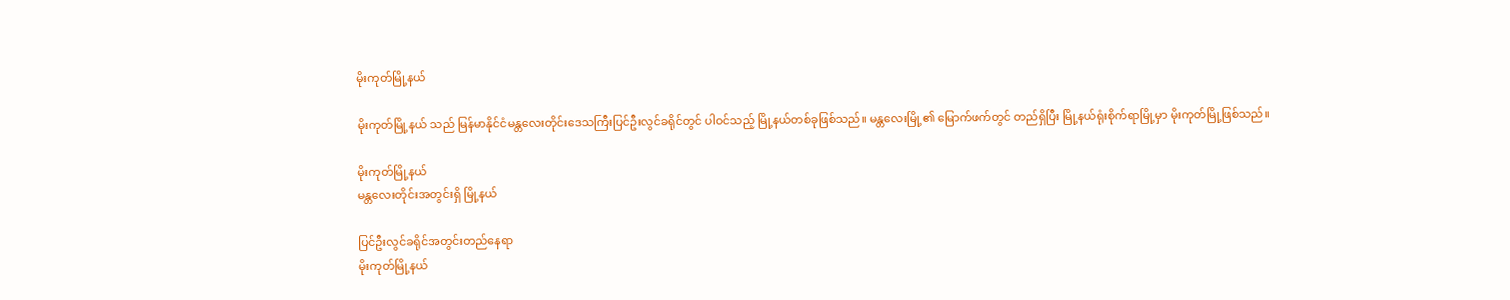မိုးကုတ်မြို့နယ်

မိုးကုတ်မြို့နယ် သည် မြန်မာနိုင်ငံမန္တလေးတိုင်းဒေသကြီးပြင်ဦးလွင်ခရိုင်တွင် ပါဝင်သည့် မြို့နယ်တစ်ခုဖြစ်သည်။ မန္တလေးမြို့၏ မြောက်ဖက်တွင် တည်ရှိပြီး မြို့နယ်ရုံးစိုက်ရာမြို့မှာ မိုးကုတ်မြို့ဖြစ်သည်။

မိုးကုတ်မြို့နယ်
မန္တလေးတိုင်းအတွင်းရှိ မြို့နယ်

ပြင်ဦးလွင်ခရိုင်အတွင်းတည်နေရာ
မိုးကုတ်မြို့နယ်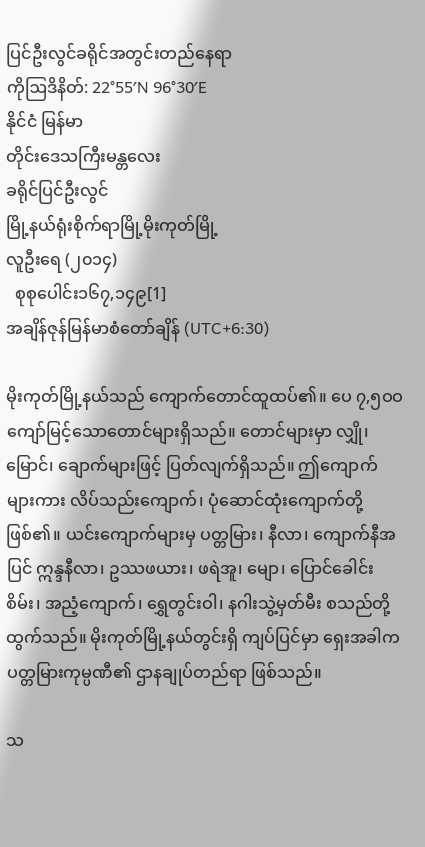ပြင်ဦးလွင်ခရိုင်အတွင်းတည်နေရာ
ကိုဩဒိနိတ်: 22°55′N 96°30′E
နိုင်ငံ မြန်မာ
တိုင်းဒေသကြီးမန္တလေး
ခရိုင်ပြင်ဦးလွင်
မြို့နယ်ရုံးစိုက်ရာမြို့မိုးကုတ်မြို့
လူဦးရေ (၂၀၁၄)
  စုစုပေါင်း၁၆၇,၁၄၉[1]
အချိန်ဇုန်မြန်မာစံတော်ချိန် (UTC+6:30)

မိုးကုတ်မြို့နယ်သည် ကျောက်တောင်ထူထပ်၏။ ပေ ၇,၅ဝဝ ကျော်မြင့်သောတောင်များရှိသည်။ တောင်များမှာ လျှို၊ မြောင်၊ ချောက်များဖြင့် ပြတ်လျက်ရှိသည်။ ဤကျောက်များကား လိပ်သည်းကျောက်၊ ပုံဆောင်ထုံးကျောက်တို့ ဖြစ်၏။ ယင်းကျောက်များမှ ပတ္တမြား၊ နီလာ၊ ကျောက်နီအပြင် ဣန္ဒနီလာ၊ ဥဿဖယား၊ ဖရဲအူ၊ မျော၊ ပြောင်ခေါင်းစိမ်း၊ အညံ့ကျောက်၊ ရွှေတွင်းဝါ၊ နဂါးသွဲ့မှတ်မီး စသည်တို့ ထွက်သည်။ မိုးကုတ်မြို့နယ်တွင်းရှိ ကျပ်ပြင်မှာ ရှေးအခါက ပတ္တမြားကုမ္ပဏီ၏ ဌာနချုပ်တည်ရာ ဖြစ်သည်။

သ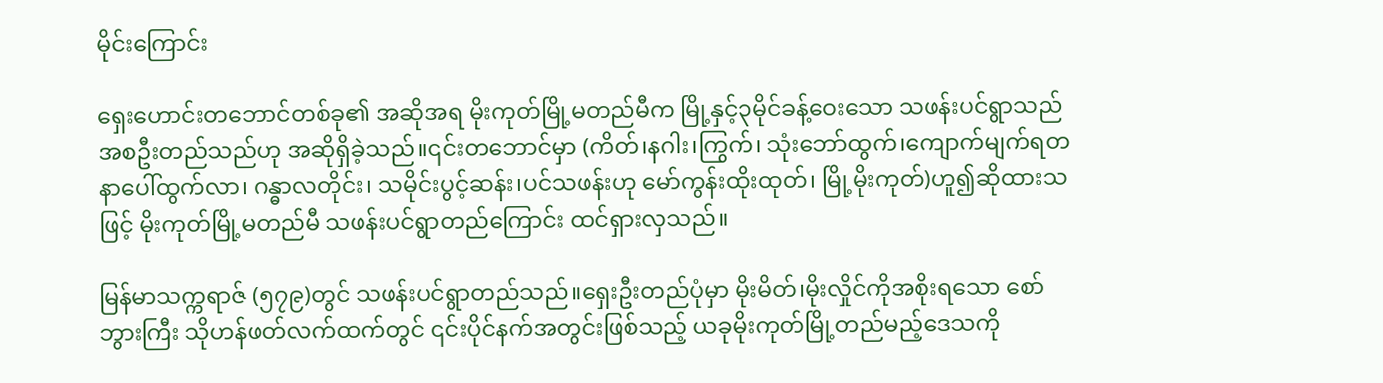မိုင်းကြောင်း

ရှေးဟောင်းတဘောင်တစ်ခု၏ အဆိုအရ မိုးကုတ်မြို့မတည်မီက မြို့နှင့်၃မိုင်ခန့်ဝေးသော သဖန်းပင်ရွာသည် အစဦးတည်သည်ဟု အဆိုရှိခဲ့သည်။၎င်းတဘောင်မှာ (ကိတ်၊နဂါး၊ကြွက်၊ သုံးဘော်ထွက်၊ကျောက်မျက်ရတနာပေါ်ထွက်လာ၊ ဂန္ဓာလတိုင်း၊ သမိုင်းပွင့်ဆန်း၊ပင်သဖန်းဟု မော်ကွန်းထိုးထုတ်၊ မြို့မိုးကုတ်)ဟူ၍ဆိုထားသဖြင့် မိုးကုတ်မြို့မတည်မီ သဖန်းပင်ရွာတည်ကြောင်း ထင်ရှားလှသည်။

မြန်မာသက္ကရာဇ် (၅၇၉)တွင် သဖန်းပင်ရွာတည်သည်။ရှေးဦးတည်ပုံမှာ မိုးမိတ်၊မိုးလှိုင်ကိုအစိုးရသော စော်ဘွားကြီး သိုဟန်ဖတ်လက်ထက်တွင် ၎င်းပိုင်နက်အတွင်းဖြစ်သည့် ယခုမိုးကုတ်မြို့တည်မည့်ဒေသကို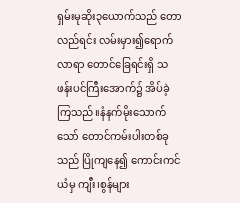ရှမ်းမုဆိုး၃ယောက်သည် တောလည်ရင်း လမ်းမှား၍ရောက်လာရာ တောင်ခြေရင်းရှိ သဖန်းပင်ကြီးအောက်၌ အိပ်ခဲ့ကြသည်။နံနက်မိုးသောက်သော် တောင်ကမ်းပါးတစ်ခုသည် ပြိုကျနေ၍ ကောင်းကင်ယံမှ ကျီး၊စွန်များ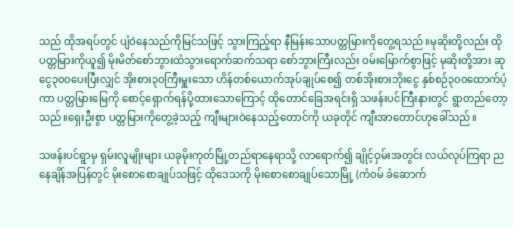သည် ထိုအရပ်တွင် ပျံဝဲနေသည်ကိုမြင်သဖြင့် သွားကြည့်ရာ နီမြန်းသောပတ္တမြားကိုတွေ့ရသည်။မုဆိုးတို့လည်း ထိုပတ္တမြားကိုယူ၍ မိုးမိတ်စော်ဘွားထံသွားရောက်ဆက်သရာ စော်ဘွားကြီးလည်း ဝမ်းမြောက်စွာဖြင့် မုဆိုးတို့အား ဆုငွေ၃၀၀ပေးပြီးလျှင် အိုးစား၃၀ကြီးမှူးသော ဟိန်တစ်ယောက်အုပ်ချုပ်စေ၍ တစ်အိုးစားဘိုးငွေ နှစ်စဉ်၃၀၀ထောက်ပံ့ကာ ပတ္တမြားမြေကို စောင့်ရှောက်ရန်ပို့ထားသောကြောင့် ထိုတောင်ခြေအရင်းရှိ သဖန်းပင်ကြီးနားတွင် ရွာတည်တော့သည်။ရှေးဦးစွာ ပတ္တမြားကိုတွေ့ခဲ့သည့် ကျီးများဝဲနေသည့်တောင်ကို ယခုတိုင် ကျီးအာတောင်ဟုခေါ်သည်။

သဖန်းပင်ရွာမှ ရှမ်းလူမျိုးများ ယခုမိုးကုတ်မြို့တည်ရာနေရာသို့ လာရောက်၍ ချိုင့်ဝှမ်းအတွင်း လယ်လုပ်ကြရာ ညနေချိန်အပြန်တွင် မိုးစောစောချုပ်သဖြင့် ထိုဒေသကို မိုးစောစောချုပ်သောမြို့ (ကံဝမ် ခံဆောက်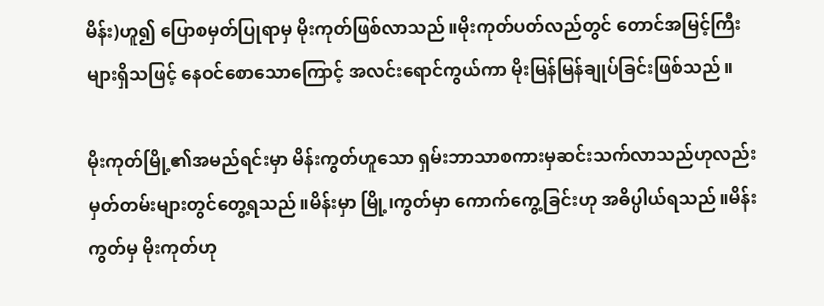မိန်း)ဟူ၍ ပြောစမှတ်ပြုရာမှ မိုးကုတ်ဖြစ်လာသည်။မိုးကုတ်ပတ်လည်တွင် တောင်အမြင့်ကြီးများရှိသဖြင့် နေဝင်စောသောကြောင့် အလင်းရောင်ကွယ်ကာ မိုးမြန်မြန်ချုပ်ခြင်းဖြစ်သည်။

မိုးကုတ်မြို့၏အမည်ရင်းမှာ မိန်းကွတ်ဟူသော ရှမ်းဘာသာစကားမှဆင်းသက်လာသည်ဟုလည်း မှတ်တမ်းများတွင်တွေ့ရသည်။မိန်းမှာ မြို့၊ကွတ်မှာ ကောက်ကွေ့ခြင်းဟု အဓိပ္ပါယ်ရသည်။မိန်းကွတ်မှ မိုးကုတ်ဟု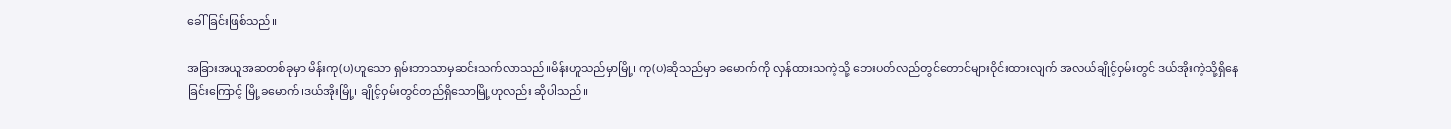ခေါ်ခြင်းဖြစ်သည်။

အခြားအယူအဆတစ်ခုမှာ မိန်းကု(ပ)ဟူသော ရှမ်းဘာသာမှဆင်းသက်လာသည်။မိန်းဟူသည်မှာမြို့၊ ကု(ပ)ဆိုသည်မှာ ခမောက်ကို လှန်ထားသကဲ့သို့ ဘေးပတ်လည်တွင်တောင်များဝိုင်းထားလျက် အလယ်ချိုင့်ဝှမ်းတွင် ဒယ်အိုးကဲ့သို့ရှိနေခြင်းကြောင့် မြို့ခမောက်၊ဒယ်အိုးမြို့၊ ချိုင့်ဝှမ်းတွင်တည်ရှိသောမြို့ဟုလည်း ဆိုပါသည်။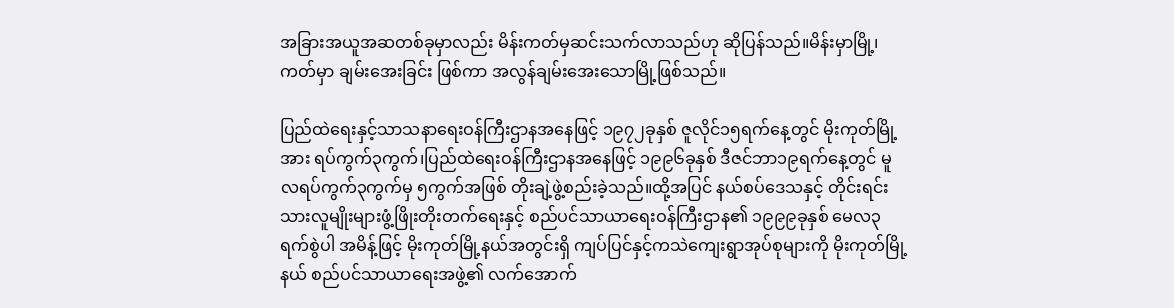အခြားအယူအဆတစ်ခုမှာလည်း မိန်းကတ်မှဆင်းသက်လာသည်ဟု ဆိုပြန်သည်။မိန်းမှာမြို့၊ ကတ်မှာ ချမ်းအေးခြင်း ဖြစ်ကာ အလွန်ချမ်းအေးသောမြို့ဖြစ်သည်။

ပြည်ထဲရေးနှင့်သာသနာရေးဝန်ကြီးဌာနအနေဖြင့် ၁၉၇၂ခုနှစ် ဇူလိုင်၁၅ရက်နေ့တွင် မိုးကုတ်မြို့အား ရပ်ကွက်၃ကွက်၊ပြည်ထဲရေးဝန်ကြီးဌာနအနေဖြင့် ၁၉၉၆ခုနှစ် ဒီဇင်ဘာ၁၉ရက်နေ့တွင် မူလရပ်ကွက်၃ကွက်မှ ၅ကွက်အဖြစ် တိုးချဲ့ဖွဲ့စည်းခဲ့သည်။ထို့အပြင် နယ်စပ်ဒေသနှင့် တိုင်းရင်းသားလူမျိုးများဖွံ့ဖြိုးတိုးတက်ရေးနှင့် စည်ပင်သာယာရေးဝန်ကြီးဌာန၏ ၁၉၉၉ခုနှစ် မေလ၃ရက်စွဲပါ အမိန့်ဖြင့် မိုးကုတ်မြို့နယ်အတွင်းရှိ ကျပ်ပြင်နှင့်ကသဲကျေးရွာအုပ်စုများကို မိုးကုတ်မြို့နယ် စည်ပင်သာယာရေးအဖွဲ့၏ လက်အောက်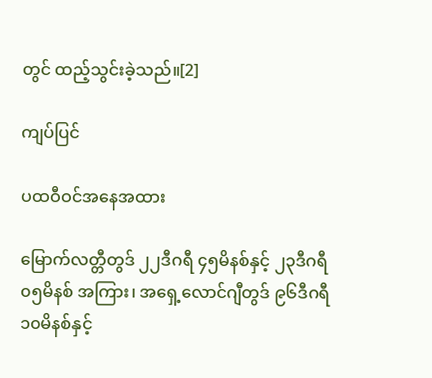တွင် ထည့်သွင်းခဲ့သည်။[2]

ကျပ်ပြင်

ပထဝီဝင်အနေအထား

မြောက်လတ္တီတွဒ် ၂၂ဒီဂရီ ၄၅မိနစ်နှင့် ၂၃ဒီဂရီ ၀၅မိနစ် အကြား၊ အရှေ့လောင်ဂျီတွဒ် ၉၆ဒီဂရီ ၁၀မိနစ်နှင့်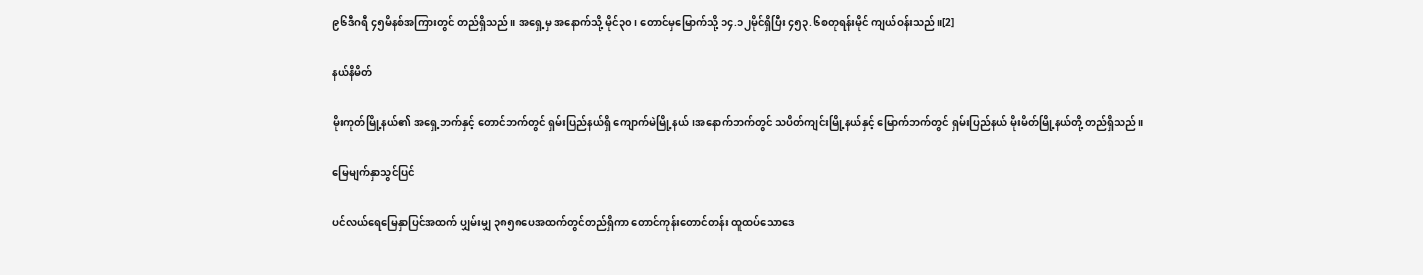၉၆ဒီဂရီ ၄၅မိနစ်အကြားတွင် တည်ရှိသည်။ အရှေ့မှ အနောက်သို့ မိုင်၃၀၊ တောင်မှမြောက်သို့ ၁၄.၁၂မိုင်ရှိပြီး ၄၅၃.၆စတုရန်းမိုင် ကျယ်ဝန်းသည်။[2]

နယ်နိမိတ်

မိုးကုတ်မြို့နယ်၏ အရှေ့ဘက်နှင့် တောင်ဘက်တွင် ရှမ်းပြည်နယ်ရှိ ကျောက်မဲမြို့နယ်၊အနောက်ဘက်တွင် သပိတ်ကျင်းမြို့နယ်နှင့် မြောက်ဘက်တွင် ရှမ်းပြည်နယ် မိုးမိတ်မြို့နယ်တို့ တည်ရှိသည်။

မြေမျက်နှာသွင်ပြင်

ပင်လယ်ရေမြေနှာပြင်အထက် ပျှမ်းမျှ ၃၈၅၈ပေအထက်တွင်တည်ရှိကာ တောင်ကုန်းတောင်တန်း ထူထပ်သောဒေ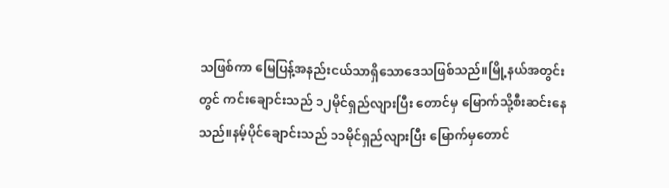သဖြစ်ကာ မြေပြန့်အနည်းငယ်သာရှိသောဒေသဖြစ်သည်။မြို့နယ်အတွင်းတွင် ကင်းချောင်းသည် ၁၂မိုင်ရှည်လျားပြီး တောင်မှ မြောက်သို့စီးဆင်းနေသည်။နမ့်ပိုင်ချောင်းသည် ၁၁မိုင်ရှည်လျားပြီး မြောက်မှတောင်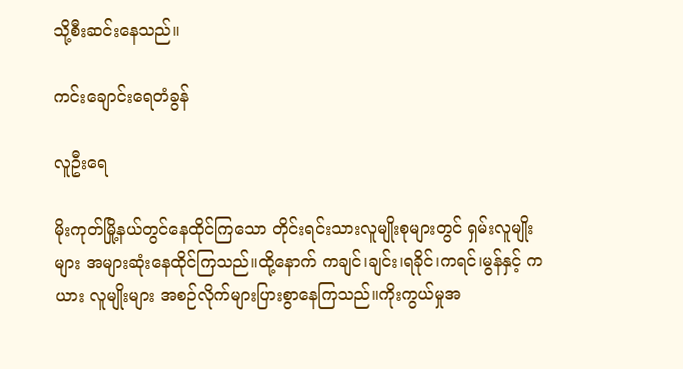သို့စီးဆင်းနေသည်။

ကင်းချောင်းရေတံခွန်

လူဦးရေ

မိုးကုတ်မြို့နယ်တွင်နေထိုင်ကြသော တိုင်းရင်းသားလူမျိုးစုများတွင် ရှမ်းလူမျိုးများ အများဆုံးနေထိုင်ကြသည်။ထို့နောက် ကချင်၊ချင်း၊ရခိုင်၊ကရင်၊မွန်နှင့် ကယား လူမျိုးများ အစဉ်လိုက်များပြားစွာနေကြသည်။ကိုးကွယ်မှုအ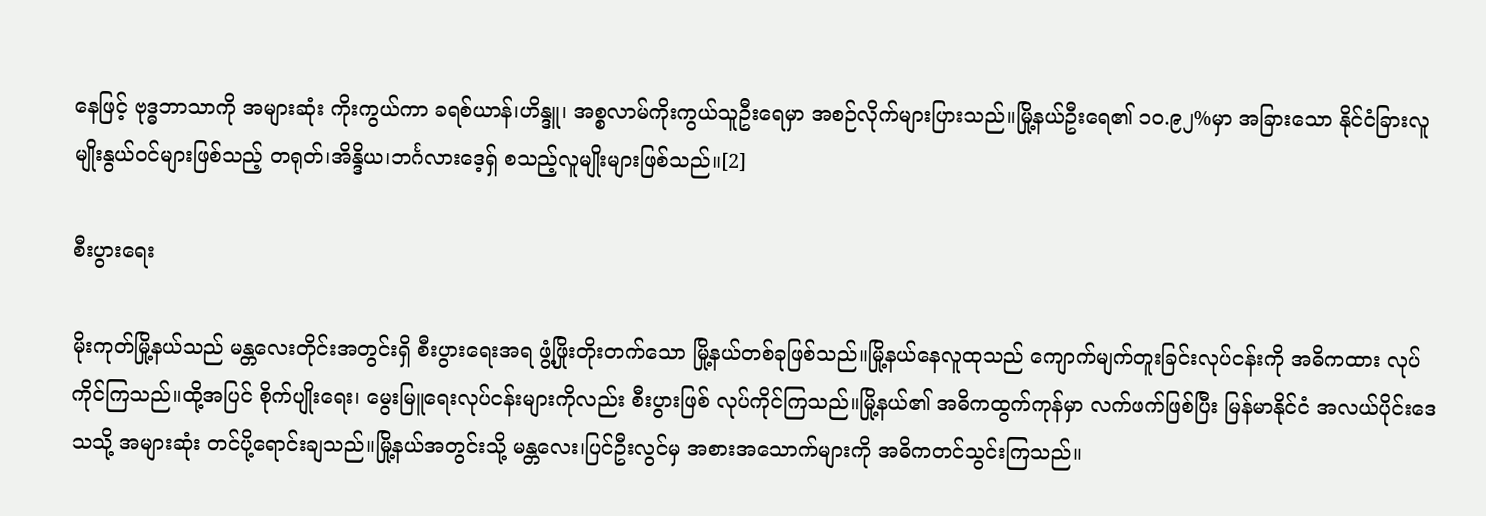နေဖြင့် ဗုဒ္ဓဘာသာကို အများဆုံး ကိုးကွယ်ကာ ခရစ်ယာန်၊ဟိန္ဒူ၊ အစ္စလာမ်ကိုးကွယ်သူဦးရေမှာ အစဉ်လိုက်များပြားသည်။မြို့နယ်ဦးရေ၏ ၁၀.၉၂%မှာ အခြားသော နိုင်ငံခြားလူမျိုးနွယ်ဝင်များဖြစ်သည့် တရုတ်၊အိန္ဒိယ၊ဘင်္ဂလားဒေ့ရှ် စသည့်လူမျိုးများဖြစ်သည်။[2]

စီးပွားရေး

မိုးကုတ်မြို့နယ်သည် မန္တလေးတိုင်းအတွင်းရှိ စီးပွားရေးအရ ဖွံ့ဖြိုးတိုးတက်သော မြို့နယ်တစ်ခုဖြစ်သည်။မြို့နယ်နေလူထုသည် ကျောက်မျက်တူးခြင်းလုပ်ငန်းကို အဓိကထား လုပ်ကိုင်ကြသည်။ထို့အပြင် စိုက်ပျိုးရေး၊ မွေးမြူရေးလုပ်ငန်းများကိုလည်း စီးပွားဖြစ် လုပ်ကိုင်ကြသည်။မြို့နယ်၏ အဓိကထွက်ကုန်မှာ လက်ဖက်ဖြစ်ပြီး မြန်မာနိုင်ငံ အလယ်ပိုင်းဒေသသို့ အများဆုံး တင်ပို့ရောင်းချသည်။မြို့နယ်အတွင်းသို့ မန္တလေး၊ပြင်ဦးလွင်မှ အစားအသောက်များကို အဓိကတင်သွင်းကြသည်။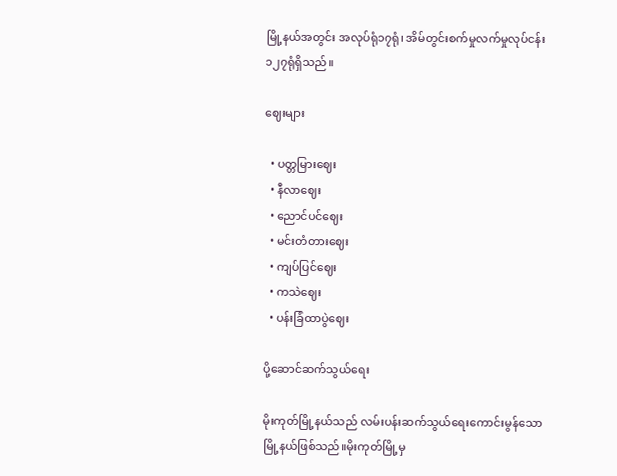မြို့နယ်အတွင်း အလုပ်ရုံ၁၇ရုံ၊ အိမ်တွင်းစက်မှုလက်မှုလုပ်ငန်း ၁၂၇ရုံရှိသည်။

ဈေးများ

  • ပတ္တမြားဈေး
  • နီလာဈေး
  • ညောင်ပင်ဈေး
  • မင်းတံတားဈေး
  • ကျပ်ပြင်ဈေး
  • ကသဲဈေး
  • ပန်းခြံထာပွဲဈေး

ပို့ဆောင်ဆက်သွယ်ရေး

မိုးကုတ်မြို့နယ်သည် လမ်းပန်းဆက်သွယ်ရေးကောင်းမွန်သော မြို့နယ်ဖြစ်သည်။မိုးကုတ်မြို့မှ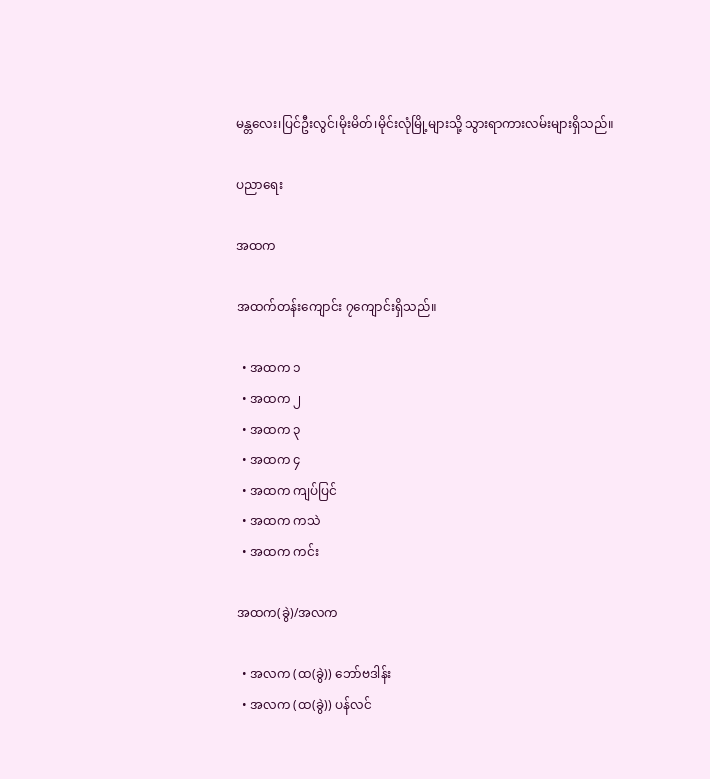မန္တလေး၊ပြင်ဦးလွင်၊မိုးမိတ်၊မိုင်းလုံမြို့များသို့ သွားရာကားလမ်းများရှိသည်။

ပညာရေး

အထက

အထက်တန်းကျောင်း ၇ကျောင်းရှိသည်။

  • အထက ၁
  • အထက ၂
  • အထက ၃
  • အထက ၄
  • အထက ကျပ်ပြင်
  • အထက ကသဲ
  • အထက ကင်း

အထက(ခွဲ)/အလက

  • အလက (ထ(ခွဲ)) ဘော်ဗဒါန်း
  • အလက (ထ(ခွဲ)) ပန်လင်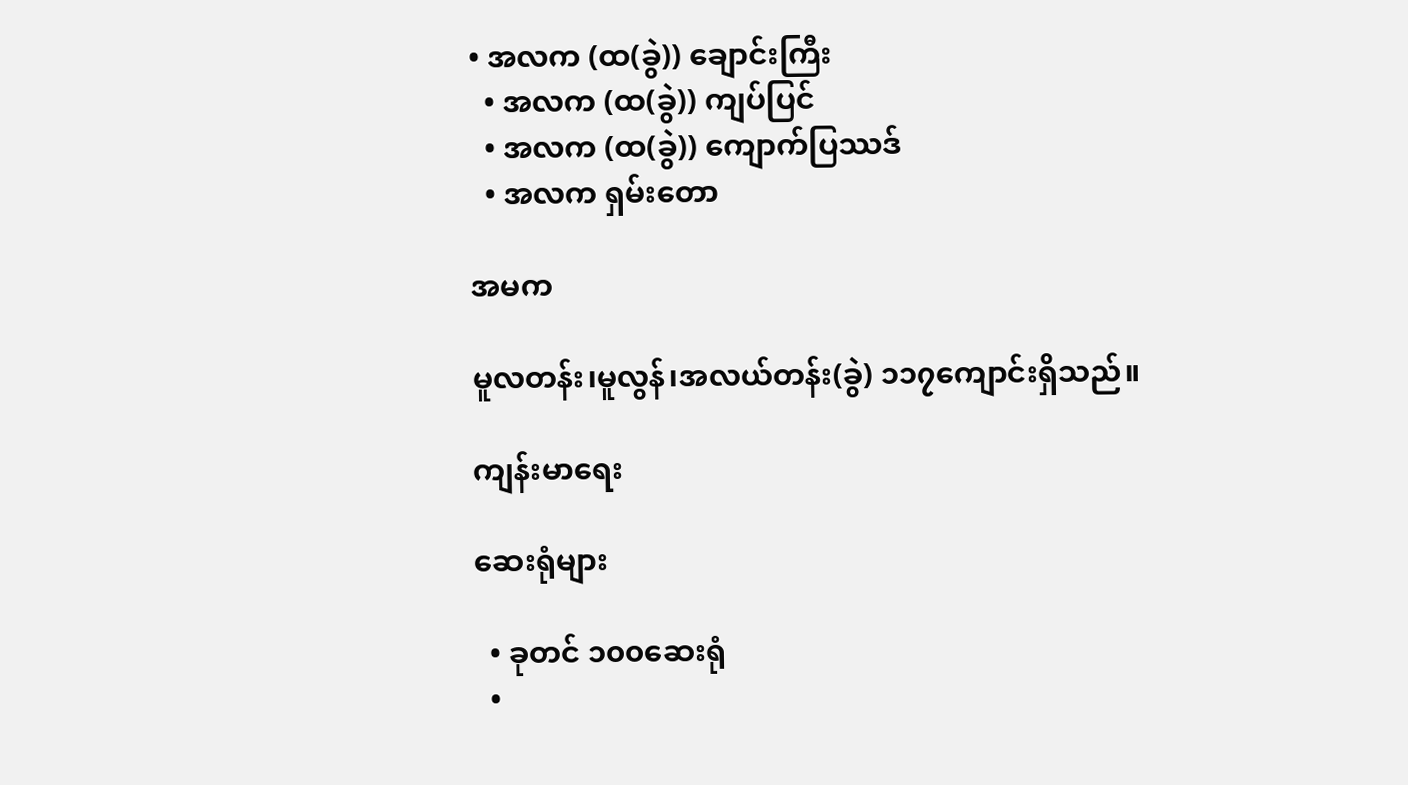• အလက (ထ(ခွဲ)) ချောင်းကြီး
  • အလက (ထ(ခွဲ)) ကျပ်ပြင်
  • အလက (ထ(ခွဲ)) ကျောက်ပြဿဒ်
  • အလက ရှမ်းတော

အမက

မူလတန်း၊မူလွန်၊အလယ်တန်း(ခွဲ) ၁၁၇ကျောင်းရှိသည်။

ကျန်းမာရေး

ဆေးရုံများ

  • ခုတင် ၁၀၀ဆေးရုံ
  •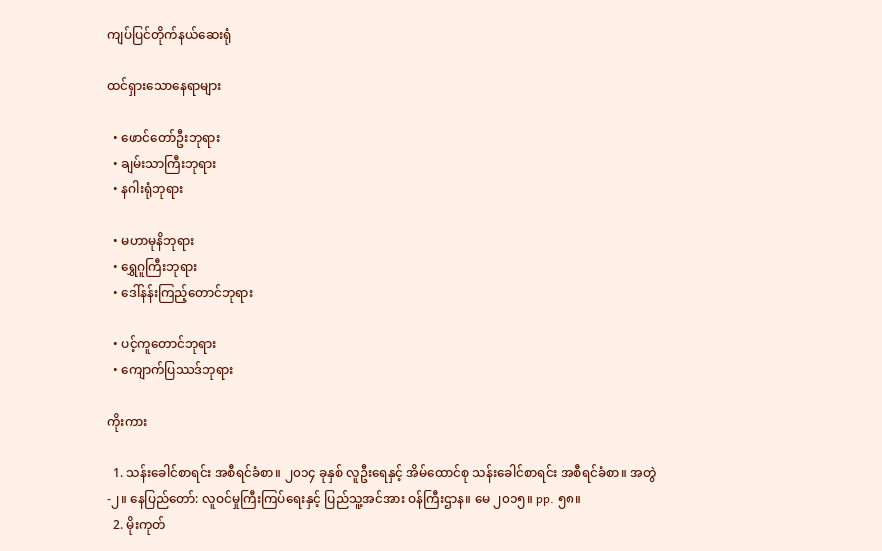ကျပ်ပြင်တိုက်နယ်ဆေးရုံ

ထင်ရှားသောနေရာများ

  • ဖောင်တော်ဦးဘုရား
  • ချမ်းသာကြီးဘုရား
  • နဂါးရုံဘုရား

  • မဟာမုနိဘုရား
  • ရွှေဂူကြီးဘုရား
  • ဒေါ်နန်းကြည့်တောင်ဘုရား

  • ပင့်ကူတောင်ဘုရား
  • ကျောက်ပြဿဒ်ဘုရား

ကိုးကား

  1. သန်းခေါင်စာရင်း အစီရင်ခံစာ။ ၂၀၁၄ ခုနှစ် လူဦးရေနှင့် အိမ်ထောင်စု သန်းခေါင်စာရင်း အစီရင်ခံစာ။ အတွဲ-၂။ နေပြည်တော်: လူဝင်မှုကြီးကြပ်ရေးနှင့် ပြည်သူ့အင်အား ဝန်ကြီးဌာန။ မေ ၂၀၁၅။ pp. ၅၈။
  2. မိုးကုတ်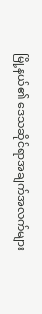မြို့နယ်၏ ဒေသဆိုင်ရာအချက်အလက်များ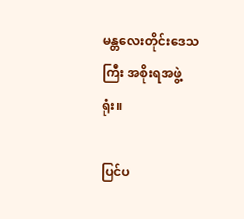မန္တလေးတိုင်းဒေသကြီး အစိုးရအဖွဲ့ရုံး။

ပြင်ပ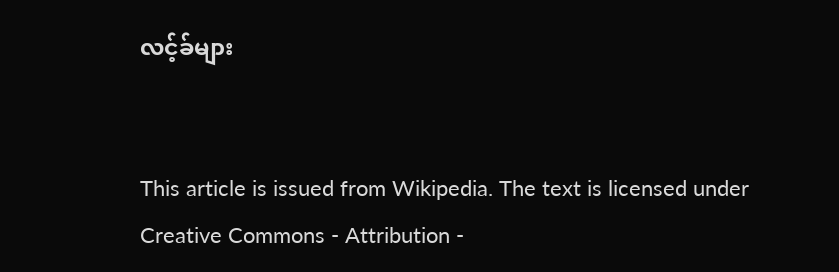လင့်ခ်များ


This article is issued from Wikipedia. The text is licensed under Creative Commons - Attribution -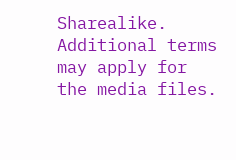Sharealike. Additional terms may apply for the media files.